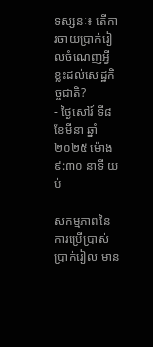ទស្សនៈ៖ តើការចាយប្រាក់រៀលចំណេញអ្វីខ្លះដល់សេដ្ឋកិច្ចជាតិ?
- ថ្ងៃសៅរ៍ ទី៨ ខែមីនា ឆ្នាំ២០២៥ ម៉ោង ៩:៣០ នាទី យប់

សកម្មភាពនៃការប្រើប្រាស់ប្រាក់រៀល មាន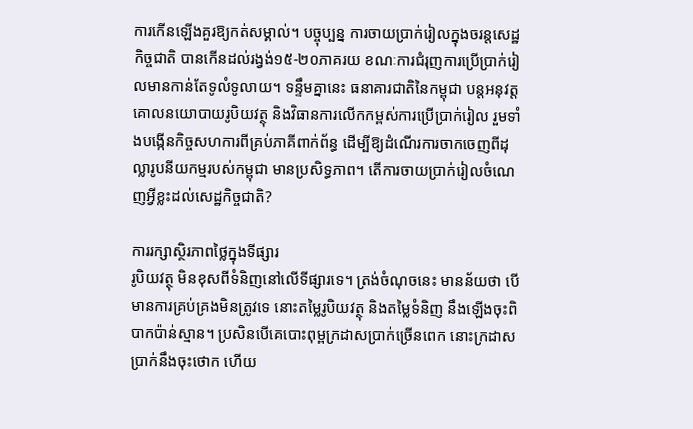ការកើនឡើងគួរឱ្យកត់សម្គាល់។ បច្ចុប្បន្ន ការចាយប្រាក់រៀលក្នុងចរន្តសេដ្ឋកិច្ចជាតិ បានកើនដល់រង្វង់១៥-២០ភាគរយ ខណៈការជំរុញការប្រើប្រាក់រៀលមានកាន់តែទូលំទូលាយ។ ទន្ទឹមគ្នានេះ ធនាគារជាតិនៃកម្ពុជា បន្តអនុវត្តគោលនយោបាយរូបិយវត្ថុ និងវិធានការលើកកម្ពស់ការប្រើប្រាក់រៀល រួមទាំងបង្កើនកិច្ចសហការពីគ្រប់ភាគីពាក់ព័ន្ធ ដើម្បីឱ្យដំណើរការចាកចេញពីដុល្លារូបនីយកម្មរបស់កម្ពុជា មានប្រសិទ្ធភាព។ តើការចាយប្រាក់រៀលចំណេញអ្វីខ្លះដល់សេដ្ឋកិច្ចជាតិ?

ការរក្សាស្ថិរភាពថ្លៃក្នុងទីផ្សារ
រូបិយវត្ថុ មិនខុសពីទំនិញនៅលើទីផ្សារទេ។ ត្រង់ចំណុចនេះ មានន័យថា បើមានការគ្រប់គ្រងមិនត្រូវទេ នោះតម្លៃរូបិយវត្ថុ និងតម្លៃទំនិញ នឹងឡើងចុះពិបាកប៉ាន់ស្មាន។ ប្រសិនបើគេបោះពុម្ពក្រដាសប្រាក់ច្រើនពេក នោះក្រដាសប្រាក់នឹងចុះថោក ហើយ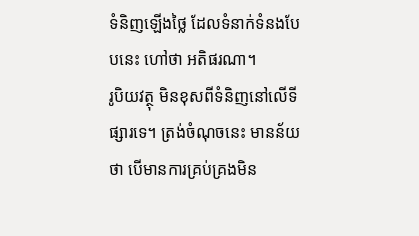ទំនិញឡើងថ្លៃ ដែលទំនាក់ទំនងបែបនេះ ហៅថា អតិផរណា។
រូបិយវត្ថុ មិនខុសពីទំនិញនៅលើទីផ្សារទេ។ ត្រង់ចំណុចនេះ មានន័យថា បើមានការគ្រប់គ្រងមិន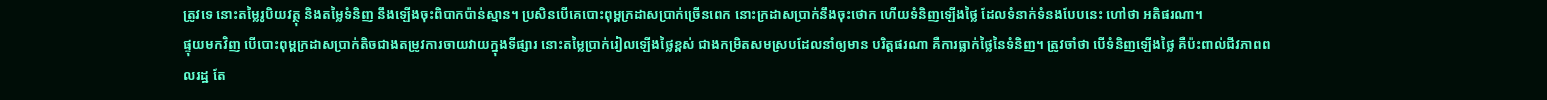ត្រូវទេ នោះតម្លៃរូបិយវត្ថុ និងតម្លៃទំនិញ នឹងឡើងចុះពិបាកប៉ាន់ស្មាន។ ប្រសិនបើគេបោះពុម្ពក្រដាសប្រាក់ច្រើនពេក នោះក្រដាសប្រាក់នឹងចុះថោក ហើយទំនិញឡើងថ្លៃ ដែលទំនាក់ទំនងបែបនេះ ហៅថា អតិផរណា។
ផ្ទុយមកវិញ បើបោះពុម្ពក្រដាសប្រាក់តិចជាងតម្រូវការចាយវាយក្នុងទីផ្សារ នោះតម្លៃប្រាក់រៀលឡើងថ្លៃខ្ពស់ ជាងកម្រិតសមស្របដែលនាំឲ្យមាន បរិត្តផរណា គឺការធ្លាក់ថ្លៃនៃទំនិញ។ ត្រូវចាំថា បើទំនិញឡើងថ្លៃ គឺប៉ះពាល់ជីវភាពពលរដ្ឋ តែ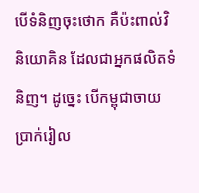បើទំនិញចុះថោក គឺប៉ះពាល់វិនិយោគិន ដែលជាអ្នកផលិតទំនិញ។ ដូច្នេះ បើកម្ពុជាចាយប្រាក់រៀល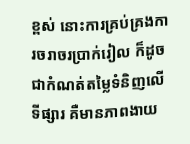ខ្ពស់ នោះការគ្រប់គ្រងការចរាចរប្រាក់រៀល ក៏ដូចជាកំណត់តម្លៃទំនិញលើទីផ្សារ គឺមានភាពងាយ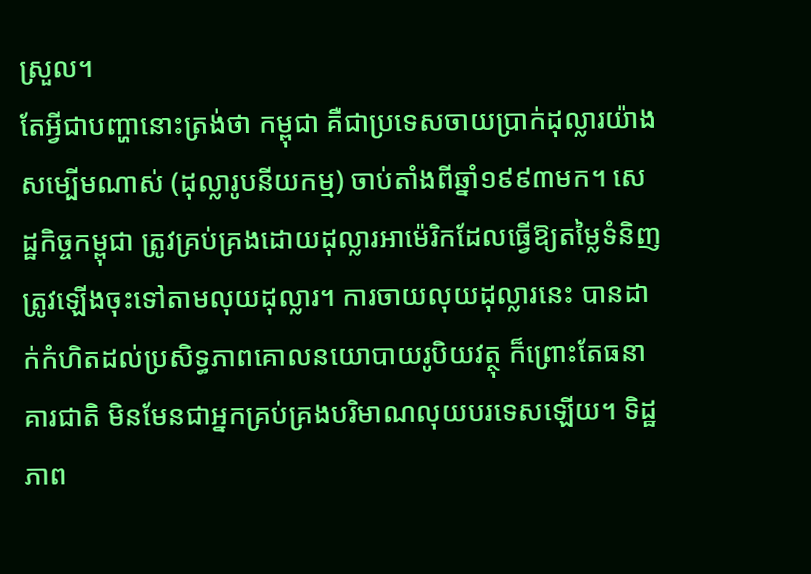ស្រួល។
តែអ្វីជាបញ្ហានោះត្រង់ថា កម្ពុជា គឺជាប្រទេសចាយប្រាក់ដុល្លារយ៉ាងសម្បើមណាស់ (ដុល្លារូបនីយកម្ម) ចាប់តាំងពីឆ្នាំ១៩៩៣មក។ សេដ្ឋកិច្ចកម្ពុជា ត្រូវគ្រប់គ្រងដោយដុល្លារអាម៉េរិកដែលធ្វើឱ្យតម្លៃទំនិញ ត្រូវឡើងចុះទៅតាមលុយដុល្លារ។ ការចាយលុយដុល្លារនេះ បានដាក់កំហិតដល់ប្រសិទ្ធភាពគោលនយោបាយរូបិយវត្ថុ ក៏ព្រោះតែធនាគារជាតិ មិនមែនជាអ្នកគ្រប់គ្រងបរិមាណលុយបរទេសឡើយ។ ទិដ្ឋភាព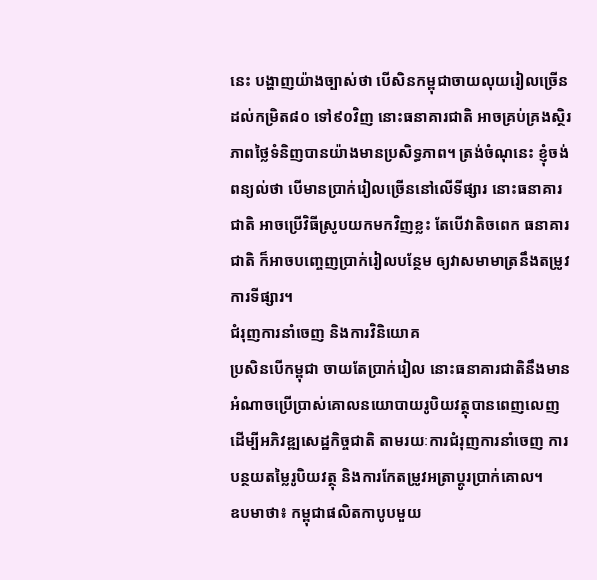នេះ បង្ហាញយ៉ាងច្បាស់ថា បើសិនកម្ពុជាចាយលុយរៀលច្រើន ដល់កម្រិត៨០ ទៅ៩០វិញ នោះធនាគារជាតិ អាចគ្រប់គ្រងស្ថិរភាពថ្លៃទំនិញបានយ៉ាងមានប្រសិទ្ធភាព។ ត្រង់ចំណុនេះ ខ្ញុំចង់ពន្យល់ថា បើមានប្រាក់រៀលច្រើននៅលើទីផ្សារ នោះធនាគារជាតិ អាចប្រើវិធីស្រូបយកមកវិញខ្លះ តែបើវាតិចពេក ធនាគារជាតិ ក៏អាចបញ្ចេញប្រាក់រៀលបន្ថែម ឲ្យវាសមាមាត្រនឹងតម្រូវការទីផ្សារ។
ជំរុញការនាំចេញ និងការវិនិយោគ
ប្រសិនបើកម្ពុជា ចាយតែប្រាក់រៀល នោះធនាគារជាតិនឹងមានអំណាចប្រើប្រាស់គោលនយោបាយរូបិយវត្ថុបានពេញលេញ ដើម្បីអភិវឌ្ឍសេដ្ឋកិច្ចជាតិ តាមរយៈការជំរុញការនាំចេញ ការបន្ថយតម្លៃរូបិយវត្ថុ និងការកែតម្រូវអត្រាប្តូរប្រាក់គោល។
ឧបមាថា៖ កម្ពុជាផលិតកាបូបមួយ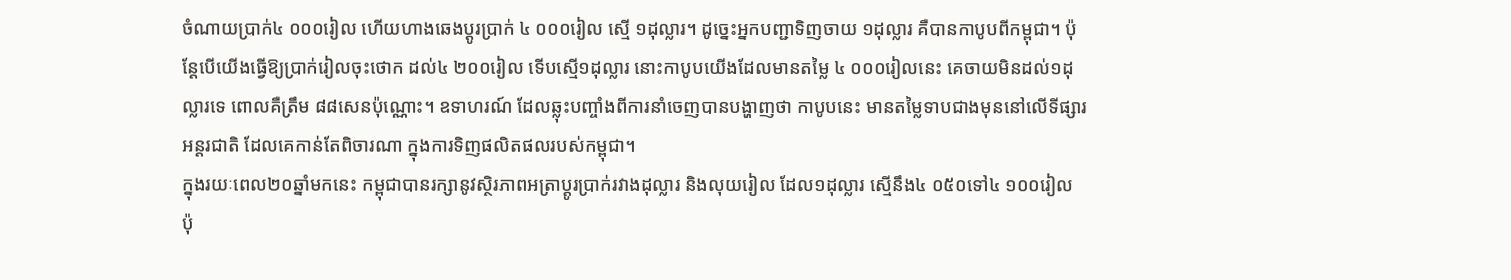ចំណាយប្រាក់៤ ០០០រៀល ហើយហាងឆេងប្ដូរប្រាក់ ៤ ០០០រៀល ស្មើ ១ដុល្លារ។ ដូច្នេះអ្នកបញ្ជាទិញចាយ ១ដុល្លារ គឺបានកាបូបពីកម្ពុជា។ ប៉ុន្តែបើយើងធ្វើឱ្យប្រាក់រៀលចុះថោក ដល់៤ ២០០រៀល ទើបស្មើ១ដុល្លារ នោះកាបូបយើងដែលមានតម្លៃ ៤ ០០០រៀលនេះ គេចាយមិនដល់១ដុល្លារទេ ពោលគឺត្រឹម ៨៨សេនប៉ុណ្ណោះ។ ឧទាហរណ៍ ដែលឆ្លុះបញ្ចាំងពីការនាំចេញបានបង្ហាញថា កាបូបនេះ មានតម្លៃទាបជាងមុននៅលើទីផ្សារអន្តរជាតិ ដែលគេកាន់តែពិចារណា ក្នុងការទិញផលិតផលរបស់កម្ពុជា។
ក្នុងរយៈពេល២០ឆ្នាំមកនេះ កម្ពុជាបានរក្សានូវស្ថិរភាពអត្រាប្តូរប្រាក់រវាងដុល្លារ និងលុយរៀល ដែល១ដុល្លារ ស្មើនឹង៤ ០៥០ទៅ៤ ១០០រៀល ប៉ុ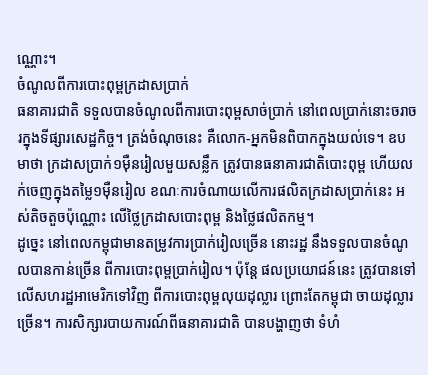ណ្ណោះ។
ចំណូលពីការបោះពុម្ពក្រដាសប្រាក់
ធនាគារជាតិ ទទួលបានចំណូលពីការបោះពុម្ពសាច់ប្រាក់ នៅពេលប្រាក់នោះចរាចរក្នុងទីផ្សារសេដ្ឋកិច្ច។ ត្រង់ចំណុចនេះ គឺលោក-អ្នកមិនពិបាកក្នុងយល់ទេ។ ឧបមាថា ក្រដាសប្រាក់១ម៉ឺនរៀលមួយសន្លឹក ត្រូវបានធនាគារជាតិបោះពុម្ព ហើយលក់ចេញក្នុងតម្លៃ១ម៉ឺនរៀល ខណៈការចំណាយលើការផលិតក្រដាសប្រាក់នេះ អស់តិចតួចប៉ុណ្ណោះ លើថ្លៃក្រដាសបោះពុម្ព និងថ្លៃផលិតកម្ម។
ដូច្នេះ នៅពេលកម្ពុជាមានតម្រូវការប្រាក់រៀលច្រើន នោះរដ្ឋ នឹងទទួលបានចំណូលបានកាន់ច្រើន ពីការបោះពុម្ពប្រាក់រៀល។ ប៉ុន្តែ ផលប្រយោជន៍នេះ ត្រូវបានទៅលើសហរដ្ឋអាមេរិកទៅវិញ ពីការបោះពុម្ពលុយដុល្លារ ព្រោះតែកម្ពុជា ចាយដុល្លារច្រើន។ ការសិក្សារបាយការណ៍ពីធនាគារជាតិ បានបង្ហាញថា ទំហំ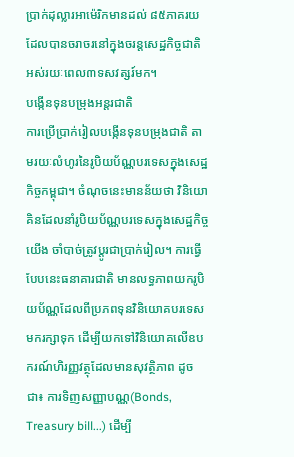ប្រាក់ដុល្លារអាម៉េរិកមានដល់ ៨៥ភាគរយដែលបានចរាចរនៅក្នុងចរន្តសេដ្ឋកិច្ចជាតិ អស់រយៈពេល៣ទសវត្សរ៍មក។
បង្កើនទុនបម្រុងអន្តរជាតិ
ការប្រើប្រាក់រៀលបង្កើនទុនបម្រុងជាតិ តាមរយៈលំហូរនៃរូបិយប័ណ្ណបរទេសក្នុងសេដ្ឋកិច្ចកម្ពុជា។ ចំណុចនេះមានន័យថា វិនិយោគិនដែលនាំរូបិយប័ណ្ណបរទេសក្នុងសេដ្ឋកិច្ចយើង ចាំបាច់ត្រូវប្តូរជាប្រាក់រៀល។ ការធ្វើបែបនេះធនាគារជាតិ មានលទ្ធភាពយករូបិយប័ណ្ណដែលពីប្រភពទុនវិនិយោគបរទេសមករក្សាទុក ដើម្បីយកទៅវិនិយោគលើឧបករណ៍ហិរញ្ញវត្ថុដែលមានសុវត្ថិភាព ដូចជា៖ ការទិញសញ្ញាបណ្ណ(Bonds, Treasury bill...) ដើម្បី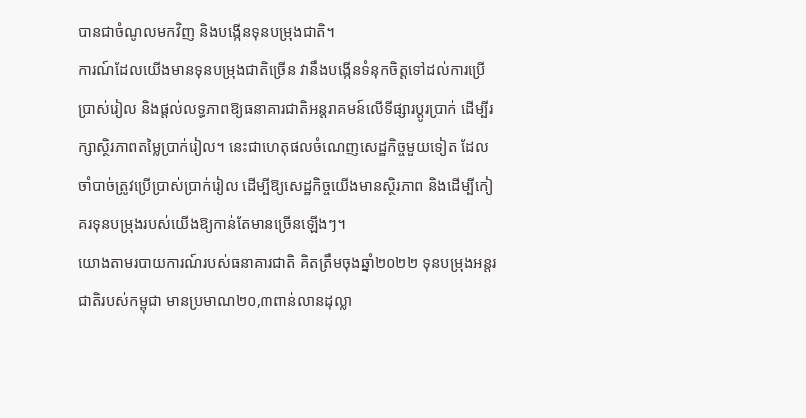បានជាចំណូលមកវិញ និងបង្កើនទុនបម្រុងជាតិ។
ការណ៍ដែលយើងមានទុនបម្រុងជាតិច្រើន វានឹងបង្កើនទំនុកចិត្តទៅដល់ការប្រើប្រាស់រៀល និងផ្តល់លទ្ធភាពឱ្យធនាគារជាតិអន្តរាគមន៍លើទីផ្សារប្តូរប្រាក់ ដើម្បីរក្សាស្ថិរភាពតម្លៃប្រាក់រៀល។ នេះជាហេតុផលចំណេញសេដ្ឋកិច្ចមួយទៀត ដែលចាំបាច់ត្រូវប្រើប្រាស់ប្រាក់រៀល ដើម្បីឱ្យសេដ្ឋកិច្ចយើងមានស្ថិរភាព និងដើម្បីកៀគរទុនបម្រុងរបស់យើងឱ្យកាន់តែមានច្រើនឡើងៗ។
យោងតាមរបាយការណ៍របស់ធនាគារជាតិ គិតត្រឹមចុងឆ្នាំ២០២២ ទុនបម្រុងអន្តរជាតិរបស់កម្ពុជា មានប្រមាណ២០,៣ពាន់លានដុល្លា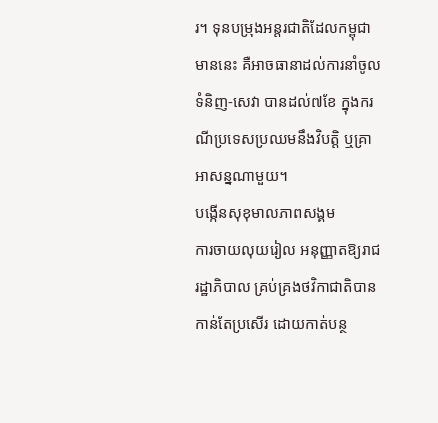រ។ ទុនបម្រុងអន្តរជាតិដែលកម្ពុជាមាននេះ គឺអាចធានាដល់ការនាំចូលទំនិញ-សេវា បានដល់៧ខែ ក្នុងករណីប្រទេសប្រឈមនឹងវិបត្តិ ឬគ្រាអាសន្នណាមួយ។
បង្កើនសុខុមាលភាពសង្គម
ការចាយលុយរៀល អនុញ្ញាតឱ្យរាជរដ្ឋាភិបាល គ្រប់គ្រងថវិកាជាតិបានកាន់តែប្រសើរ ដោយកាត់បន្ថ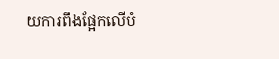យការពឹងផ្អែកលើបំ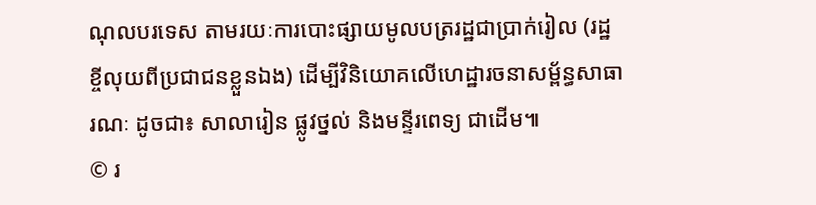ណុលបរទេស តាមរយៈការបោះផ្សាយមូលបត្ររដ្ឋជាប្រាក់រៀល (រដ្ឋខ្ចីលុយពីប្រជាជនខ្លួនឯង) ដើម្បីវិនិយោគលើហេដ្ឋារចនាសម្ព័ន្ធសាធារណៈ ដូចជា៖ សាលារៀន ផ្លូវថ្នល់ និងមន្ទីរពេទ្យ ជាដើម៕
© រ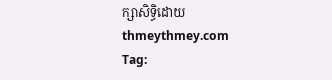ក្សាសិទ្ធិដោយ thmeythmey.com
Tag: